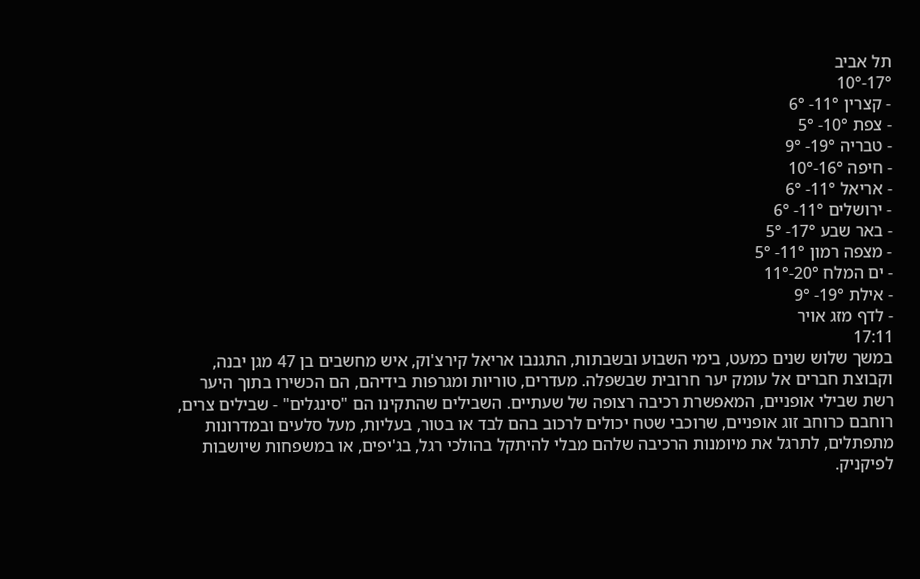תל אביב
17°-10°
- קצרין 11°- 6°
- צפת 10°- 5°
- טבריה 19°- 9°
- חיפה 16°-10°
- אריאל 11°- 6°
- ירושלים 11°- 6°
- באר שבע 17°- 5°
- מצפה רמון 11°- 5°
- ים המלח 20°-11°
- אילת 19°- 9°
- לדף מזג אויר
17:11
במשך שלוש שנים כמעט, בימי השבוע ובשבתות, התגנבו אריאל קירצ'וק, איש מחשבים בן 47 מגן יבנה, וקבוצת חברים אל עומק יער חרובית שבשפלה. מעדרים, טוריות ומגרפות בידיהם, הם הכשירו בתוך היער רשת שבילי אופניים, המאפשרת רכיבה רצופה של שעתיים. השבילים שהתקינו הם "סינגלים" - שבילים צרים, רוחבם כרוחב זוג אופניים, שרוכבי שטח יכולים לרכוב בהם לבד או בטור, בעליות, מעל סלעים ובמדרונות מתפתלים, לתרגל את מיומנות הרכיבה שלהם מבלי להיתקל בהולכי רגל, בג'יפים, או במשפחות שיושבות לפיקניק.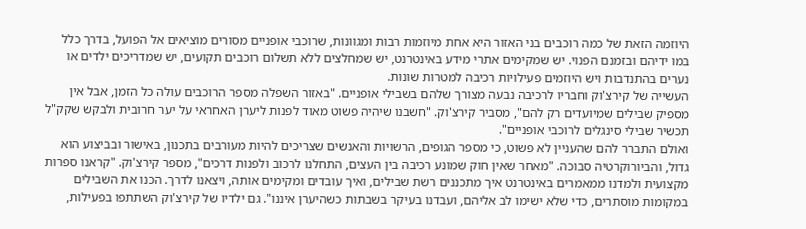היוזמה הזאת של כמה רוכבים בני האזור היא אחת מיוזמות רבות ומגוונות, שרוכבי אופניים מסורים מוציאים אל הפועל, בדרך כלל במו ידיהם ובזמנם הפנוי. יש שמקימים אתרי מידע באינטרנט, יש שמחלצים ללא תשלום רוכבים תקועים, יש שמדריכים ילדים או נערים בהתנדבות ויש היוזמים פעילויות רכיבה למטרות שונות.
העשייה של קירצ'וק וחבריו לרכיבה נבעה מצורך שלהם בשבילי אופניים. "באזור השפלה מספר הרוכבים עולה כל הזמן, אבל אין מספיק שבילים שמיועדים רק להם", מסביר קירצ'וק. "חשבנו שיהיה פשוט מאוד לפנות ליערן האחראי על יער חרובית ולבקש שקק"ל תכשיר שבילי סינגלים לרוכבי אופניים".
ואולם התברר להם שהעניין לא פשוט, כי מספר הגופים, הרשויות והאנשים שצריכים להיות מעורבים בתכנון, באישור ובביצוע הוא גדול, והביורוקרטיה סבוכה. "מאחר שאין חוק שמונע רכיבה בין העצים, התחלנו לרכוב ולפנות דרכים", מספר קירצ'וק. "קראנו ספרות מקצועית ולמדנו ממאמרים באינטרנט איך מתכננים רשת שבילים, ואיך עובדים ומקימים אותה, ויצאנו לדרך. הכנו את השבילים במקומות מוסתרים, כדי שלא ישימו לב אליהם, ועבדנו בעיקר בשבתות כשהיערן איננו". גם ילדיו של קירצ'וק השתתפו בפעילות,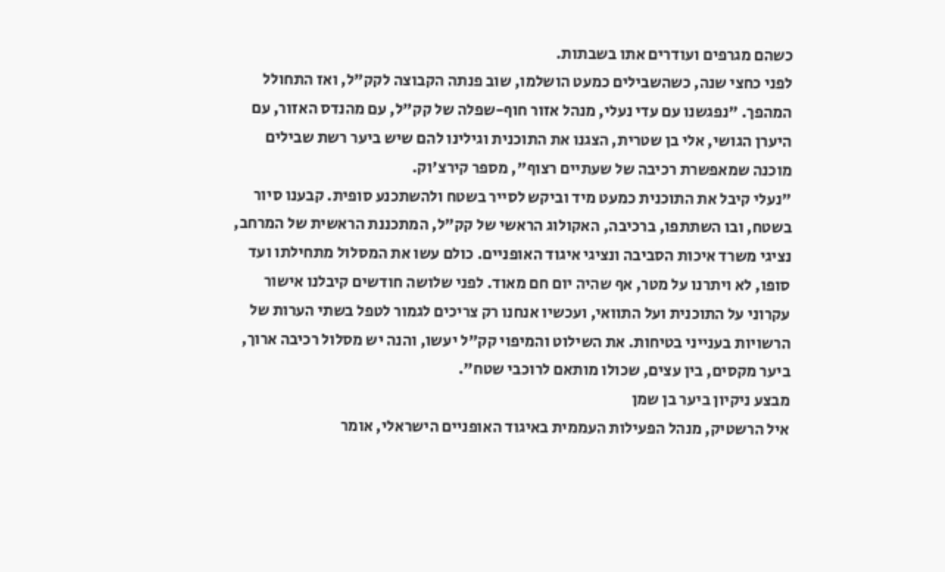כשהם מגרפים ועודרים אתו בשבתות.
לפני כחצי שנה, כשהשבילים כמעט הושלמו, שוב פנתה הקבוצה לקק"ל, ואז התחולל המהפך. "נפגשנו עם עדי נעלי, מנהל אזור חוף-שפלה של קק"ל, עם מהנדס האזור, עם היערן הגושי, אלי בן שטרית, הצגנו את התוכנית וגילינו להם שיש ביער רשת שבילים מוכנה שמאפשרת רכיבה של שעתיים רצוף", מספר קירצ'וק.
"נעלי קיבל את התוכנית כמעט מיד וביקש לסייר בשטח ולהשתכנע סופית. קבענו סיור בשטח, ובו השתתפו, ברכיבה, האקולוג הראשי של קק"ל, המתכננת הראשית של המרחב, נציגי משרד איכות הסביבה ונציגי איגוד האופניים. כולם עשו את המסלול מתחילתו ועד סופו, לא ויתרנו על מטר, אף שהיה יום חם מאוד. לפני שלושה חודשים קיבלנו אישור עקרוני על התוכנית ועל התוואי, ועכשיו אנחנו רק צריכים לגמור לטפל בשתי הערות של הרשויות בענייני בטיחות. את השילוט והמיפוי קק"ל יעשו, והנה יש מסלול רכיבה ארוך, ביער מקסים, בין עצים, שכולו מותאם לרוכבי שטח".
מבצע ניקיון ביער בן שמן
איל הרשטיק, מנהל הפעילות העממית באיגוד האופניים הישראלי, אומר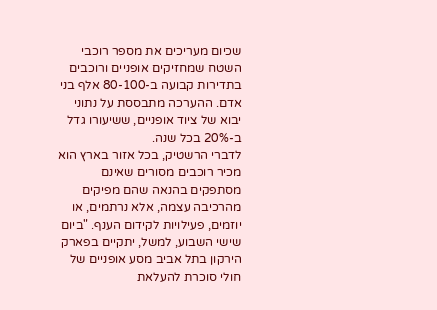שכיום מעריכים את מספר רוכבי השטח שמחזיקים אופניים ורוכבים בתדירות קבועה ב-80-100 אלף בני אדם. ההערכה מתבססת על נתוני יבוא של ציוד אופניים, ששיעורו גדל ב-20% בכל שנה.
לדברי הרשטיק, בכל אזור בארץ הוא מכיר רוכבים מסורים שאינם מסתפקים בהנאה שהם מפיקים מהרכיבה עצמה, אלא נרתמים, או יוזמים, פעילויות לקידום הענף. "ביום שישי השבוע, למשל, יתקיים בפארק הירקון בתל אביב מסע אופניים של חולי סוכרת להעלאת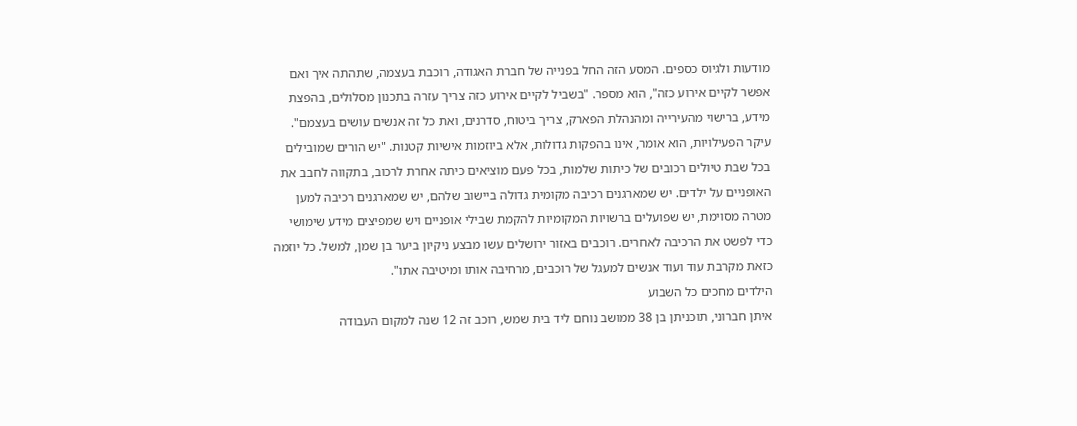מודעות ולגיוס כספים. המסע הזה החל בפנייה של חברת האגודה, רוכבת בעצמה, שתהתה איך ואם אפשר לקיים אירוע כזה", הוא מספר. "בשביל לקיים אירוע כזה צריך עזרה בתכנון מסלולים, בהפצת מידע, ברישוי מהעירייה ומהנהלת הפארק, צריך ביטוח, סדרנים, ואת כל זה אנשים עושים בעצמם".
עיקר הפעילויות, הוא אומר, אינו בהפקות גדולות, אלא ביוזמות אישיות קטנות. "יש הורים שמובילים בכל שבת טיולים רכובים של כיתות שלמות, בכל פעם מוציאים כיתה אחרת לרכוב, בתקווה לחבב את האופניים על ילדים. יש שמארגנים רכיבה מקומית גדולה ביישוב שלהם, יש שמארגנים רכיבה למען מטרה מסוימת, יש שפועלים ברשויות המקומיות להקמת שבילי אופניים ויש שמפיצים מידע שימושי כדי לפשט את הרכיבה לאחרים. רוכבים באזור ירושלים עשו מבצע ניקיון ביער בן שמן, למשל. כל יוזמה כזאת מקרבת עוד ועוד אנשים למעגל של רוכבים, מרחיבה אותו ומיטיבה אתו".
הילדים מחכים כל השבוע
איתן חברוני, תוכניתן בן 38 ממושב נוחם ליד בית שמש, רוכב זה 12 שנה למקום העבודה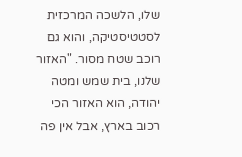שלו, הלשכה המרכזית לסטטיסטיקה, והוא גם רוכב שטח מסור. "האזור שלנו, בית שמש ומטה יהודה, הוא האזור הכי רכוב בארץ, אבל אין פה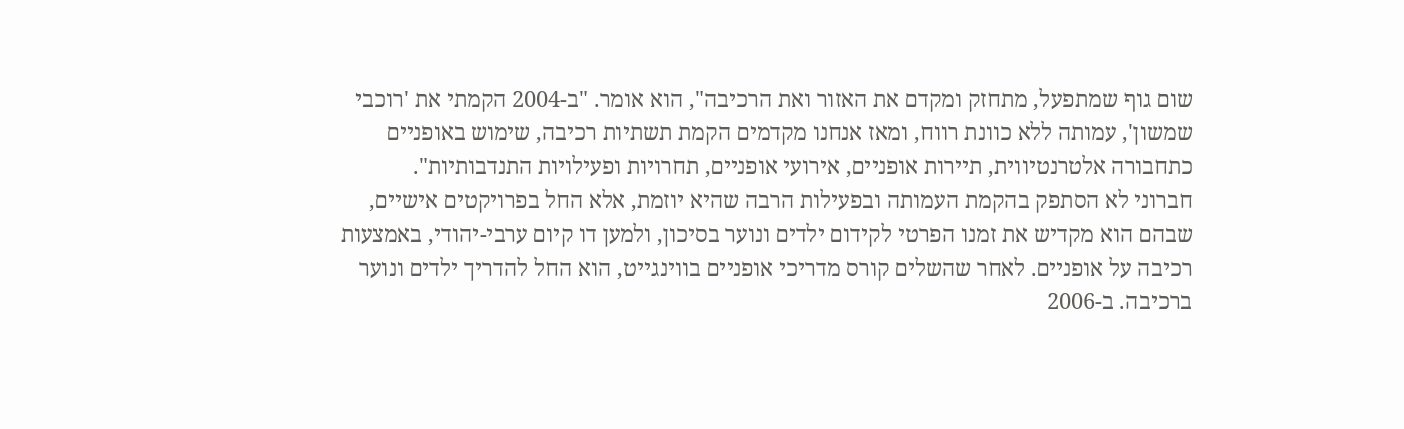שום גוף שמתפעל, מתחזק ומקדם את האזור ואת הרכיבה", הוא אומר. "ב-2004 הקמתי את 'רוכבי שמשון', עמותה ללא כוונת רווח, ומאז אנחנו מקדמים הקמת תשתיות רכיבה, שימוש באופניים כתחבורה אלטרנטיווית, תיירות אופניים, אירועי אופניים, תחרויות ופעילויות התנדבותיות".
חברוני לא הסתפק בהקמת העמותה ובפעילות הרבה שהיא יוזמת, אלא החל בפרויקטים אישיים, שבהם הוא מקדיש את זמנו הפרטי לקידום ילדים ונוער בסיכון, ולמען דו קיום ערבי-יהודי, באמצעות רכיבה על אופניים. לאחר שהשלים קורס מדריכי אופניים בווינגייט, הוא החל להדריך ילדים ונוער ברכיבה. ב-2006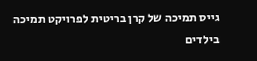גייס תמיכה של קרן בריטית לפרויקט תמיכה בילדים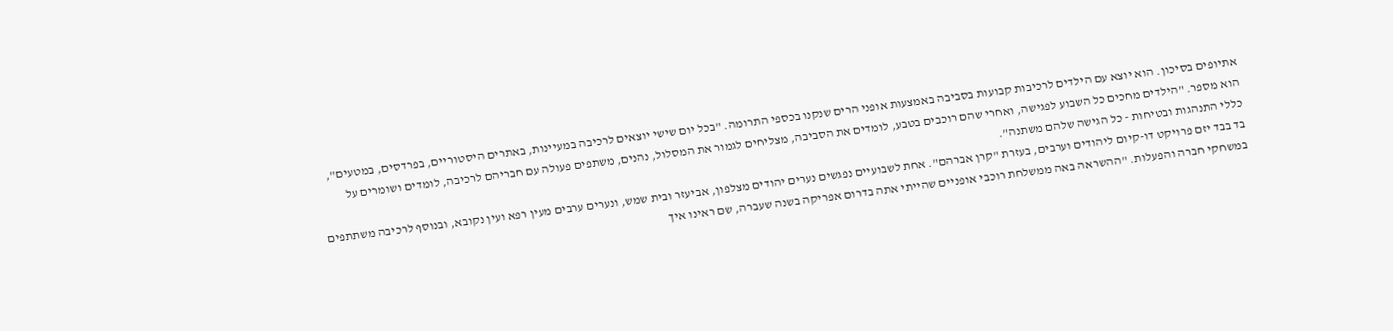אתיופים בסיכון. הוא יוצא עם הילדים לרכיבות קבועות בסביבה באמצעות אופני הרים שנקנו בכספי התרומה. "בכל יום שישי יוצאים לרכיבה במעיינות, באתרים היסטוריים, בפרדסים, במטעים", הוא מספר. "הילדים מחכים כל השבוע לפגישה, ואחרי שהם רוכבים בטבע, לומדים את הסביבה, מצליחים לגמור את המסלול, נהנים, משתפים פעולה עם חבריהם לרכיבה, לומדים ושומרים על כללי התנהגות ובטיחות - כל הגישה שלהם משתנה".
בד בבד יזם פרויקט דו-קיום ליהודים וערבים, בעזרת "קרן אברהם". אחת לשבועיים נפגשים נערים יהודים מצלפון, אביעזר ובית שמש, ונערים ערבים מעין רפא ועין נקובא, ובנוסף לרכיבה משתתפים במשחקי חברה והפעלות. "ההשראה באה ממשלחת רוכבי אופניים שהייתי אתה בדרום אפריקה בשנה שעברה, שם ראינו איך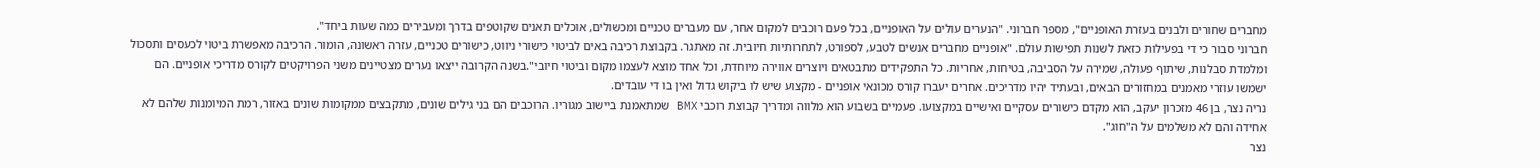מחברים שחורים ולבנים בעזרת האופניים", מספר חברוני. "הנערים עולים על האופניים, בכל פעם רוכבים למקום אחר, עם מעברים טכניים ומכשולים, אוכלים תאנים שקוטפים בדרך ומעבירים כמה שעות ביחד".
חברוני סבור כי די בפעילות כזאת לשנות תפישות עולם. "אופניים מחברים אנשים לטבע, לספורט, לתחרותיות חיובית. זה מאתגר. בקבוצת רכיבה באים לביטוי כישורי ניווט, כישורים טכניים, עזרה ראשונה, הומור. הרכיבה מאפשרת ביטוי לכעסים ותסכול ומלמדת סבלנות, שיתוף פעולה, שמירה על הסביבה, בטיחות, אחריות. כל התפקידים מתבטאים ויוצרים אווירה מיוחדת, וכל אחד מוצא לעצמו מקום וביטוי חיובי".בשנה הקרובה ייצאו נערים מצטיינים משני הפרויקטים לקורס מדריכי אופניים. הם ישמשו עוזרי מאמנים במחזורים הבאים, ובעתיד יהיו מדריכים. אחרים יעברו קורס מכונאי אופניים - מקצוע שיש לו ביקוש גדול ואין בו די עובדים.
נריה נצר, בן 46 מזכרון יעקב, הוא מקדם כישורים עסקיים ואישיים במקצועו. פעמיים בשבוע הוא מלווה ומדריך קבוצת רוכבי BMX שמתאמנת ביישוב מגוריו. הרוכבים הם בני גילים שונים, מתקבצים ממקומות שונים באזור, רמת המיומנות שלהם לא אחידה והם לא משלמים על ה"חוג".
נצר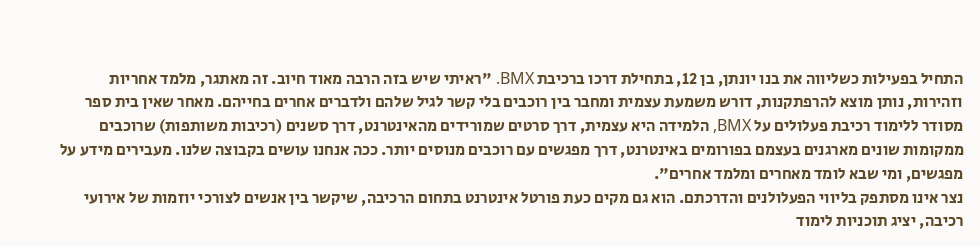התחיל בפעילות כשליווה את בנו יונתן, בן 12, בתחילת דרכו ברכיבת BMX. "ראיתי שיש בזה הרבה מאוד חיוב. זה מאתגר, מלמד אחריות וזהירות, נותן מוצא להרפתקנות, דורש משמעת עצמית ומחבר בין רוכבים בלי קשר לגיל שלהם ולדברים אחרים בחייהם. מאחר שאין בית ספר מסודר ללימוד רכיבת פעלולים על BMX, הלמידה היא עצמית, דרך סרטים שמורידים מהאינטרנט, דרך סשנים (רכיבות משותפות) שרוכבים ממקומות שונים מארגנים בעצמם בפורומים באינטרנט, דרך מפגשים עם רוכבים מנוסים יותר. ככה אנחנו עושים בקבוצה שלנו. מעבירים מידע על מפגשים, ומי שבא לומד מאחרים ומלמד אחרים".
נצר אינו מסתפק בליווי הפעלולנים והדרכתם. הוא גם מקים כעת פורטל אינטרנט בתחום הרכיבה, שיקשר בין אנשים לצורכי יוזמות של אירועי רכיבה, יציג תוכניות לימוד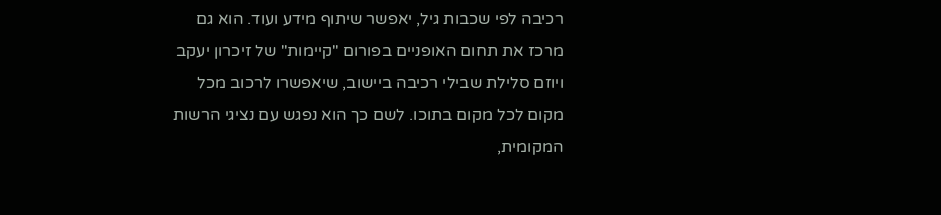רכיבה לפי שכבות גיל, יאפשר שיתוף מידע ועוד. הוא גם מרכז את תחום האופניים בפורום "קיימות" של זיכרון יעקב ויוזם סלילת שבילי רכיבה ביישוב, שיאפשרו לרכוב מכל מקום לכל מקום בתוכו. לשם כך הוא נפגש עם נציגי הרשות המקומית,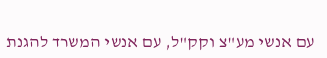עם אנשי מע"צ וקק"ל, עם אנשי המשרד להגנת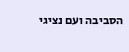הסביבה ועם נציגי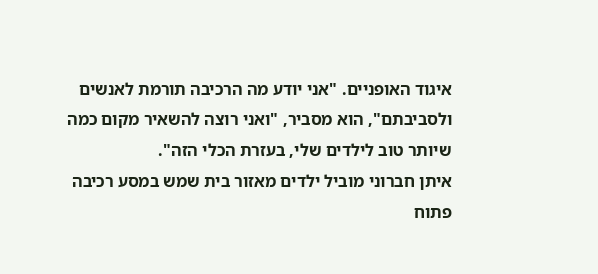איגוד האופניים. "אני יודע מה הרכיבה תורמת לאנשים ולסביבתם", הוא מסביר, "ואני רוצה להשאיר מקום כמה שיותר טוב לילדים שלי, בעזרת הכלי הזה".
איתן חברוני מוביל ילדים מאזור בית שמש במסע רכיבה פתוח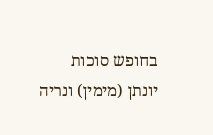בחופש סוכות
יונתן (מימין) ונריה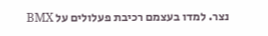נצר. למדו בעצמם רכיבת פעלולים על BMX